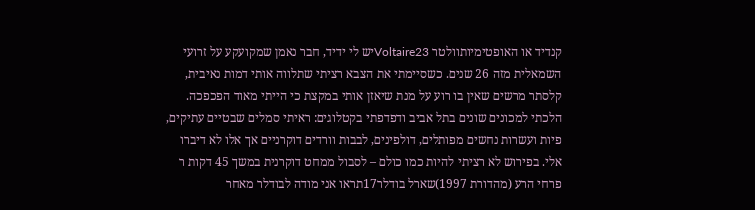קנדיד או האופטימיותוולטר Voltaire23יש לי ידיד, חבר נאמן שמקועקע על זרועי השמאלית מזה 26 שנים. כשסיימתי את הצבא רציתי שתלווה אותי דמות נאיבית, קלסתר מרשים שאין בו רוע על מנת שיאזן אותי במקצת כי הייתי מאוד הפכפכה. הלכתי למכונים שונים בתל אביב ודפדפתי בקטלוגים: ראיתי סמלים שבטיים עתיקים, פיות ועשרות נחשים מפותלים, דולפינים, לבבות וורדים דוקרניים אך אלו לא דיברו אלי. בפירוש לא רציתי להיות כמו כולם – לסבול ממחט דוקרנית במשך 45 דקות ר
פרחי הרע (מהדורת 1997)שארל בודלר17תראו אני מודה לבודלר מאחר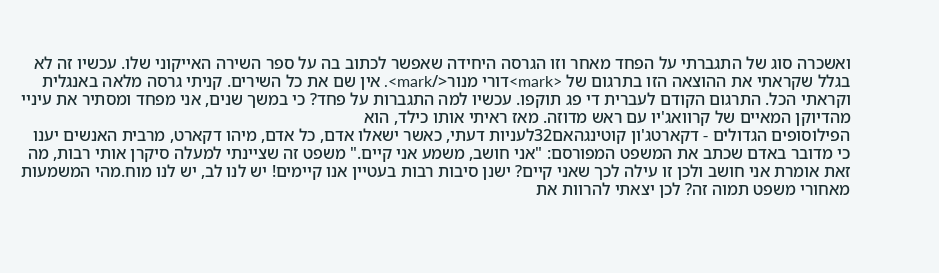ואשכרה סוג של התגברתי על הפחד מאחר וזו הגרסה היחידה שאפשר לכתוב בה על ספר השירה האייקוני שלו. עכשיו זה לא בגלל שקראתי את ההוצאה הזו בתרגום של <mark>דורי מנור</mark>. אין שם את כל השירים. קניתי גרסה מלאה באנגלית וקראתי הכל. התרגום הקודם לעברית די פג תוקפו. עכשיו למה התגברות על פחד? כי במשך שנים, אני מפחד ומסתיר את עיניי מהדיוקן המאיים של קרוואג'יו עם ראש מדוזה. מאז ראיתי אותו כילד, הוא
הפילוסופים הגדולים - דקארטג'ון קוטינגהאם32לעניות דעתי, כאשר ישאלו אדם, כל אדם, מיהו דקארט, מרבית האנשים יענו כי מדובר באדם שכתב את המשפט המפורסם: "אני חושב, משמע אני קיים." משפט זה שציינתי למעלה סיקרן אותי רבות, מה זאת אומרת אני חושב ולכן זו עילה לכך שאני קיים? ישנן סיבות רבות בעטיין אנו קיימים! יש לנו לב, יש לנו מוח.מהי המשמעות מאחורי משפט תמוה זה? לכן יצאתי להרוות את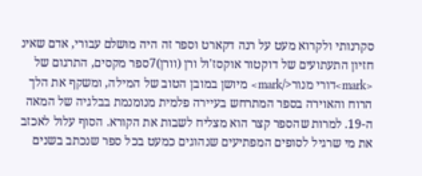סקרנותי ולקרוא מעט על רנה דקארט וספר זה היה מושלם עבורי, אדם שאינ
חזיון התעתועים של דוקטור אוקסז'ול ורן (וורן)7ספר מקסים, התרגום של <mark>דורי מנור</mark> מיושן במובן הטוב של המילה, ומשקף את הלך הרוח והאוירה בספר המתרחש בעיירה פלמית מנומנמת בבלגיה של המאה ה-19. למרות שהספר קצר הוא מצליח לשבות את הקורא. הסוף עלול לאכזב את מי שרגיל לסופים המפתיעים שנהוגים כמעט בכל ספר שנכתב בשנים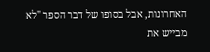האחרונות, אבל בסופו של דבר הספר "לא מבייש את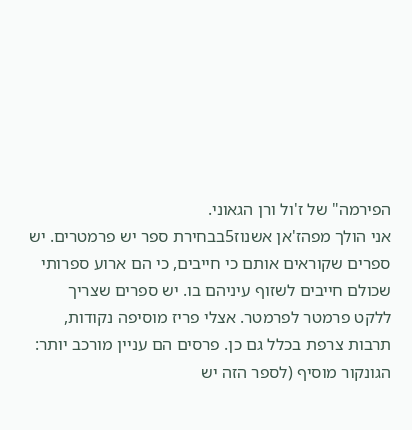הפירמה" של ז'ול ורן הגאוני.
אני הולך מפהז'אן אשנוז5בבחירת ספר יש פרמטרים. יש ספרים שקוראים אותם כי חייבים, כי הם ארוע ספרותי שכולם חייבים לשזוף עיניהם בו. יש ספרים שצריך ללקט פרמטר לפרמטר. אצלי פריז מוסיפה נקודות, תרבות צרפת בכלל גם כן. פרסים הם עניין מורכב יותר: הגונקור מוסיף (לספר הזה יש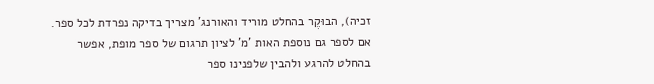זכיה), הבוּקֶר בהחלט מוריד והאורנג' מצריך בדיקה נפרדת לכל ספר. אם לספר גם נוספת האות 'מ' לציון תרגום של ספר מופת, אפשר בהחלט להרגע ולהבין שלפנינו ספר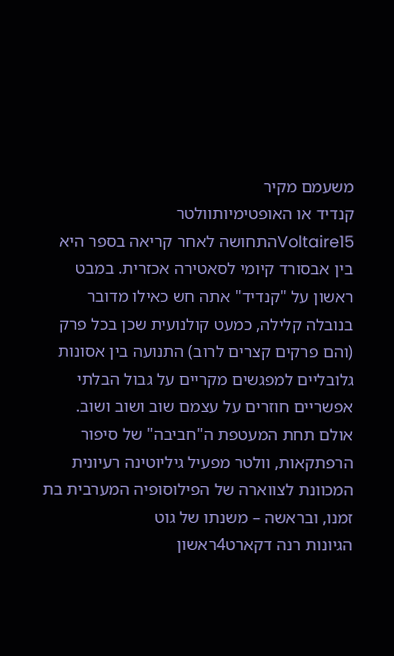משעמם מקיר
קנדיד או האופטימיותוולטר Voltaire15התחושה לאחר קריאה בספר היא בין אבסורד קיומי לסאטירה אכזרית. במבט ראשון על "קנדיד" אתה חש כאילו מדובר בנובלה קלילה, כמעט קולנועית שכן בכל פרק (והם פרקים קצרים לרוב) התנועה בין אסונות גלובליים למפגשים מקריים על גבול הבלתי אפשריים חוזרים על עצמם שוב ושוב ושוב. אולם תחת המעטפת ה"חביבה" של סיפור הרפתקאות, וולטר מפעיל גיליוטינה רעיונית המכוונת לצווארה של הפילוסופיה המערבית בת זמנו, ובראשה – משנתו של גוט
הגיונות רנה דקארט4ראשון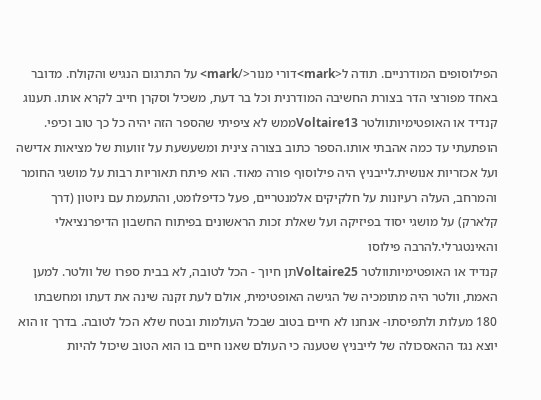הפילוסופים המודרניים. תודה ל<mark>דורי מנור</mark> על התרגום הנגיש והקולח. מדובר באחד מפורצי הדר בצורת החשיבה המודרנית וכל בר דעת, משכיל וסקרן חייב לקרא אותו. תענוג
קנדיד או האופטימיותוולטר Voltaire13ממש לא ציפיתי שהספר הזה יהיה כל כך טוב וכיפי. הופתעתי עד כמה אהבתי אותו.הספר כתוב בצורה צינית ומשעשעת על זוועות של מציאות אדישה ועל אכזריות אנושית.לייבניץ היה פילוסוף פורה מאוד. הוא פיתח תאוריות רבות על מושגי החומר והמרחב, העלה רעיונות על חלקיקים אלמנטריים, פעל כדיפלומט, והתעמת עם ניוטון (דרך קלארק) על מושגי יסוד בפיזיקה ועל שאלת זכות הראשונים בפיתוח החשבון הדיפרנציאלי והאינטגרלי.להרבה פילוסו
קנדיד או האופטימיותוולטר Voltaire25תן חיוך - הכל לטובה, לא בבית ספרו של וולטר. למען האמת, וולטר היה מתומכיה של הגישה האופטימית, אולם לעת זקנה שינה את דעתו ומחשבתו 180 מעלות ולתפיסתו- אנחנו לא חיים בטוב שבכל העולמות ובטח שלא הכל לטובה. בדרך זו הוא יוצא נגד ההאסכולה של לייבניץ שטענה כי העולם שאנו חיים בו הוא הטוב שיכול להיות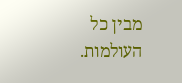מבין כל העולמות.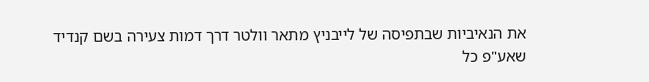את הנאיביות שבתפיסה של לייבניץ מתאר וולטר דרך דמות צעירה בשם קנדיד שאע"פ כל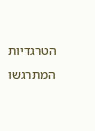הטרגדיות המתרגשו